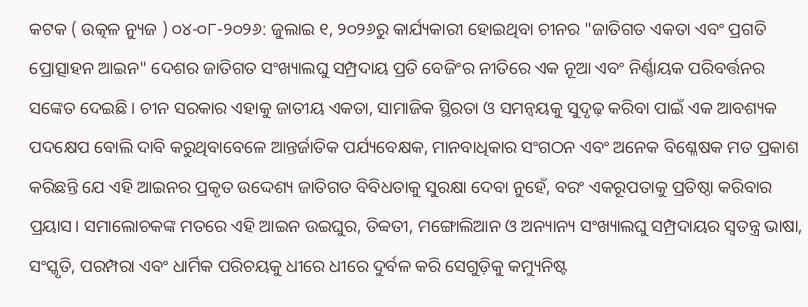କଟକ ( ଉତ୍କଳ ନ୍ୟୁଜ ) ୦୪-୦୮-୨୦୨୬: ଜୁଲାଇ ୧, ୨୦୨୬ରୁ କାର୍ଯ୍ୟକାରୀ ହୋଇଥିବା ଚୀନର "ଜାତିଗତ ଏକତା ଏବଂ ପ୍ରଗତି ପ୍ରୋତ୍ସାହନ ଆଇନ" ଦେଶର ଜାତିଗତ ସଂଖ୍ୟାଲଘୁ ସମ୍ପ୍ରଦାୟ ପ୍ରତି ବେଜିଂର ନୀତିରେ ଏକ ନୂଆ ଏବଂ ନିର୍ଣ୍ଣାୟକ ପରିବର୍ତ୍ତନର ସଙ୍କେତ ଦେଇଛି। ଚୀନ ସରକାର ଏହାକୁ ଜାତୀୟ ଏକତା, ସାମାଜିକ ସ୍ଥିରତା ଓ ସମନ୍ଵୟକୁ ସୁଦୃଢ଼ କରିବା ପାଇଁ ଏକ ଆବଶ୍ୟକ ପଦକ୍ଷେପ ବୋଲି ଦାବି କରୁଥିବାବେଳେ ଆନ୍ତର୍ଜାତିକ ପର୍ଯ୍ୟବେକ୍ଷକ, ମାନବାଧିକାର ସଂଗଠନ ଏବଂ ଅନେକ ବିଶ୍ଳେଷକ ମତ ପ୍ରକାଶ କରିଛନ୍ତି ଯେ ଏହି ଆଇନର ପ୍ରକୃତ ଉଦ୍ଦେଶ୍ୟ ଜାତିଗତ ବିବିଧତାକୁ ସୁରକ୍ଷା ଦେବା ନୁହେଁ, ବରଂ ଏକରୂପତାକୁ ପ୍ରତିଷ୍ଠା କରିବାର ପ୍ରୟାସ। ସମାଲୋଚକଙ୍କ ମତରେ ଏହି ଆଇନ ଉଇଘୁର, ତିବ୍ବତୀ, ମଙ୍ଗୋଲିଆନ ଓ ଅନ୍ୟାନ୍ୟ ସଂଖ୍ୟାଲଘୁ ସମ୍ପ୍ରଦାୟର ସ୍ବତନ୍ତ୍ର ଭାଷା, ସଂସ୍କୃତି, ପରମ୍ପରା ଏବଂ ଧାର୍ମିକ ପରିଚୟକୁ ଧୀରେ ଧୀରେ ଦୁର୍ବଳ କରି ସେଗୁଡ଼ିକୁ କମ୍ୟୁନିଷ୍ଟ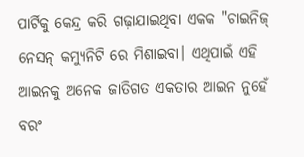ପାର୍ଟିକୁ କେନ୍ଦ୍ର କରି ଗଢ଼ାଯାଇଥିବା ଏକକ "ଚାଇନିଜ୍ ନେସନ୍ କମ୍ୟୁନିଟି ରେ ମିଶାଇବା। ଏଥିପାଇଁ ଏହି ଆଇନକୁ ଅନେକ ଜାତିଗତ ଏକତାର ଆଇନ ନୁହେଁ ବରଂ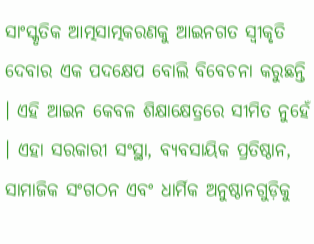ସାଂସ୍କୃତିକ ଆତ୍ମସାତ୍ମକରଣକୁ ଆଇନଗତ ସ୍ବୀକୃତି ଦେବାର ଏକ ପଦକ୍ଷେପ ବୋଲି ବିବେଚନା କରୁଛନ୍ତି । ଏହି ଆଇନ କେବଳ ଶିକ୍ଷାକ୍ଷେତ୍ରରେ ସୀମିତ ନୁହେଁ । ଏହା ସରକାରୀ ସଂସ୍ଥା, ବ୍ୟବସାୟିକ ପ୍ରତିଷ୍ଠାନ, ସାମାଜିକ ସଂଗଠନ ଏବଂ ଧାର୍ମିକ ଅନୁଷ୍ଠାନଗୁଡ଼ିକୁ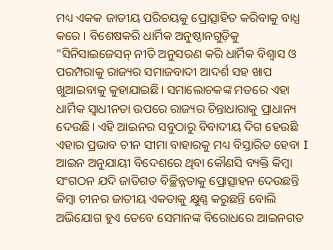ମଧ୍ୟ ଏକକ ଜାତୀୟ ପରିଚୟକୁ ପ୍ରୋତ୍ସାହିତ କରିବାକୁ ବାଧ୍ଯ କରେ । ବିଶେଷକରି ଧାର୍ମିକ ଅନୁଷ୍ଠାନଗୁଡ଼ିକୁ "ସିନିସାଇଜେସନ୍ ନୀତି ଅନୁସରଣ କରି ଧାର୍ମିକ ବିଶ୍ଵାସ ଓ ପରମ୍ପରାକୁ ରାଜ୍ୟର ସମାଜବାଦୀ ଆଦର୍ଶ ସହ ଖାପ ଖୁଆଇବାକୁ କୁହାଯାଇଛି। ସମାଲୋଚକଙ୍କ ମତରେ ଏହା ଧାର୍ମିକ ସ୍ବାଧୀନତା ଉପରେ ରାଜ୍ୟର ଚିନ୍ତାଧାରାକୁ ପ୍ରାଧାନ୍ୟ ଦେଉଛି। ଏହି ଆଇନର ସବୁଠାରୁ ବିବାଦୀୟ ଦିଗ ହେଉଛି ଏହାର ପ୍ରଭାବ ଚୀନ ସୀମା ବାହାରକୁ ମଧ୍ୟ ବିସ୍ତାରିତ ହେବା I ଆଇନ ଅନୁଯାୟୀ ବିଦେଶରେ ଥିବା କୌଣସି ବ୍ୟକ୍ତି କିମ୍ବା ସଂଗଠନ ଯଦି ଜାତିଗତ ବିଚ୍ଛିନ୍ନତାକୁ ପ୍ରୋତ୍ସାହନ ଦେଉଛନ୍ତି କିମ୍ବା ଚୀନର ଜାତୀୟ ଏକତାକୁ କ୍ଷୁଣ୍ଣ କରୁଛନ୍ତି ବୋଲି ଅଭିଯୋଗ ହୁଏ ତେବେ ସେମାନଙ୍କ ବିରୋଧରେ ଆଇନଗତ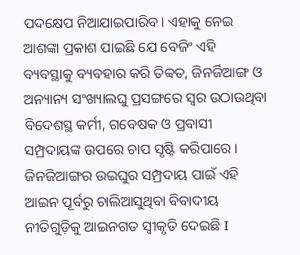ପଦକ୍ଷେପ ନିଆଯାଇପାରିବ। ଏହାକୁ ନେଇ ଆଶଙ୍କା ପ୍ରକାଶ ପାଇଛି ଯେ ବେଜିଂ ଏହି ବ୍ୟବସ୍ଥାକୁ ବ୍ୟବହାର କରି ତିବ୍ବତ, ଜିନର୍ଜିଆଙ୍ଗ ଓ ଅନ୍ୟାନ୍ୟ ସଂଖ୍ୟାଲଘୁ ପ୍ରସଙ୍ଗରେ ସ୍ୱର ଉଠାଉଥିବା ବିଦେଶସ୍ଥ କର୍ମୀ, ଗବେଷକ ଓ ପ୍ରବାସୀ ସମ୍ପ୍ରଦାୟଙ୍କ ଉପରେ ଚାପ ସୃଷ୍ଟି କରିପାରେ। ଜିନଜିଆଙ୍ଗର ଉଇଘୁର ସମ୍ପ୍ରଦାୟ ପାଇଁ ଏହି ଆଇନ ପୂର୍ବରୁ ଚାଲିଆସୁଥିବା ବିବାଦୀୟ ନୀତିଗୁଡ଼ିକୁ ଆଇନଗତ ସ୍ୱୀକୃତି ଦେଇଛି I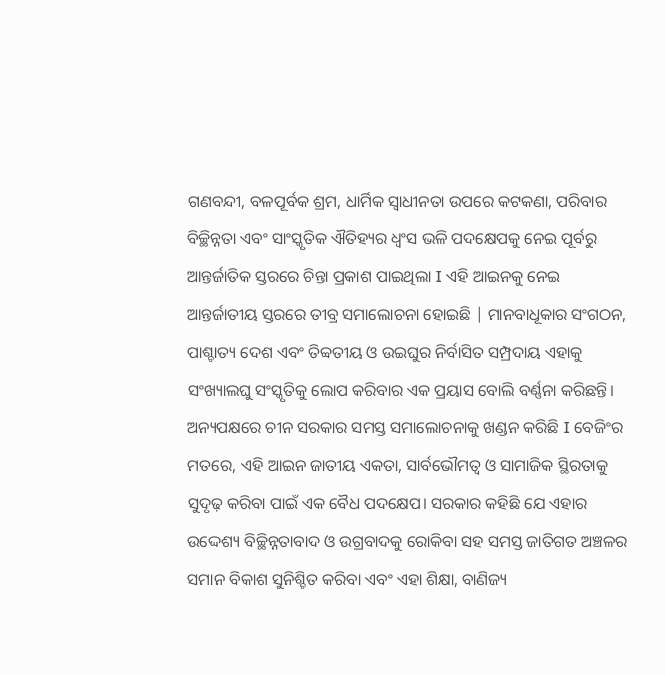ଗଣବନ୍ଦୀ, ବଳପୂର୍ବକ ଶ୍ରମ, ଧାର୍ମିକ ସ୍ବାଧୀନତା ଉପରେ କଟକଣା, ପରିବାର ବିଚ୍ଛିନ୍ନତା ଏବଂ ସାଂସ୍କୃତିକ ଐତିହ୍ୟର ଧ୍ବଂସ ଭଳି ପଦକ୍ଷେପକୁ ନେଇ ପୂର୍ବରୁ ଆନ୍ତର୍ଜାତିକ ସ୍ତରରେ ଚିନ୍ତା ପ୍ରକାଶ ପାଇଥିଲା I ଏହି ଆଇନକୁ ନେଇ ଆନ୍ତର୍ଜାତୀୟ ସ୍ତରରେ ତୀବ୍ର ସମାଲୋଚନା ହୋଇଛି | ମାନବାଧୂକାର ସଂଗଠନ, ପାଶ୍ଚାତ୍ୟ ଦେଶ ଏବଂ ତିବ୍ବତୀୟ ଓ ଉଇଘୁର ନିର୍ବାସିତ ସମ୍ପ୍ରଦାୟ ଏହାକୁ ସଂଖ୍ୟାଲଘୁ ସଂସ୍କୃତିକୁ ଲୋପ କରିବାର ଏକ ପ୍ରୟାସ ବୋଲି ବର୍ଣ୍ଣନା କରିଛନ୍ତି। ଅନ୍ୟପକ୍ଷରେ ଚୀନ ସରକାର ସମସ୍ତ ସମାଲୋଚନାକୁ ଖଣ୍ଡନ କରିଛି I ବେଜିଂର ମତରେ, ଏହି ଆଇନ ଜାତୀୟ ଏକତା, ସାର୍ବଭୌମତ୍ଵ ଓ ସାମାଜିକ ସ୍ଥିରତାକୁ ସୁଦୃଢ଼ କରିବା ପାଇଁ ଏକ ବୈଧ ପଦକ୍ଷେପ। ସରକାର କହିଛି ଯେ ଏହାର ଉଦ୍ଦେଶ୍ୟ ବିଚ୍ଛିନ୍ନତାବାଦ ଓ ଉଗ୍ରବାଦକୁ ରୋକିବା ସହ ସମସ୍ତ ଜାତିଗତ ଅଞ୍ଚଳର ସମାନ ବିକାଶ ସୁନିଶ୍ଚିତ କରିବା ଏବଂ ଏହା ଶିକ୍ଷା, ବାଣିଜ୍ୟ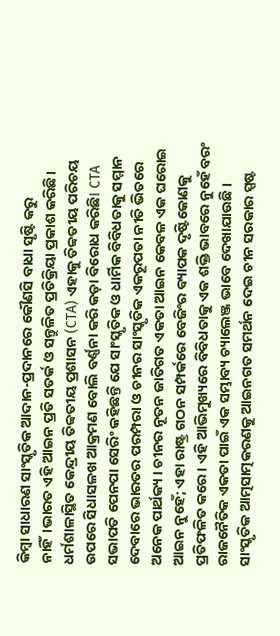କିମ୍ବା ସାଧାରଣ ସାଂସ୍କୃତିକ ଆଦାନ-ପ୍ରଦାନରେ କୌଣସି ବାଧା ସୃଷ୍ଟି କରୁ ନାହିଁ।ଭାରତ ଏହି ଆଇନ ପ୍ରତି ସତର୍କ ଓ ସନ୍ତୁଳିତ ପ୍ରତିକ୍ରିୟା ପ୍ରକାଶ କରିଛି। ଧର୍ମଶାଳାସ୍ଥିତ କେନ୍ଦ୍ରୀୟ ତିବ୍ବତୀୟ ପ୍ରଶାସନ (CTA) ଏହାକୁ ତିବ୍ବତୀୟ ପରିଚୟ ଉପରେ ସିଧାସଳଖ ଆକ୍ରମଣ ବୋଲି ବର୍ଣ୍ଣନା କରି କଡ଼ା ବିରୋଧ କରିଛିI CTA ସଭାପତି ପେନପା ସେରିଂ କହିଛନ୍ତି ଯେ ସାଂସ୍କୃତିକ ଓ ଧାର୍ମିକ ବିବିଧତାକୁ ସମ୍ମାନ ଦେବାରେ ଭାରତର ପରମ୍ପରା ଓ ଚୀନର ସାଂସ୍କୃତିକ ଏକରୂପତା ନୀତି ଭିତରେ ଅନେକ ପାର୍ଥକ୍ୟ । ଚୀନର ନୂତନ ଜାତିଗତ ଏକତା ଆଇନ କେବଳ ଏକ ଘରୋଇ ଆଇନ ନୁହେଁ; ଏହା ରାଷ୍ଟ୍ର ଗଠନ ସମ୍ପର୍କରେ ବେଜିଂର ବ୍ୟାପକ ଦୃଷ୍ଟିକୋଣକୁ ପ୍ରତିଫଳିତ କରେ। ଏହି ଆଭିମୁଖ୍ୟରେ ବିବିଧତାକୁ ଏକ ଶକ୍ତି ଭାବରେ ନୁହେଁ ବରଂ ରାଜନୈତିକ ଏକତା ପାଇଁ ଏକ ସମ୍ଭାବ୍ୟ ଚ୍ୟାଲେଞ୍ଜ ଭାବେ ଦେଖାଯାଉଛି । ସାଂସ୍କୃତିକ ଆତ୍ମସାତ୍ମକରଣକୁ ଆଇନଗତ ସମର୍ଥନ ଦେଇ ଚୀନ ସରକାର ସ୍ପଷ୍ଟ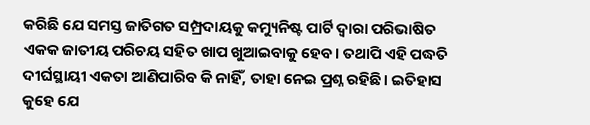କରିଛି ଯେ ସମସ୍ତ ଜାତିଗତ ସମ୍ପ୍ରଦାୟକୁ କମ୍ୟୁନିଷ୍ଟ ପାର୍ଟି ଦ୍ବାରା ପରିଭାଷିତ ଏକକ ଜାତୀୟ ପରିଚୟ ସହିତ ଖାପ ଖୁଆଇବାକୁ ହେବ। ତଥାପି ଏହି ପଦ୍ଧତି ଦୀର୍ଘସ୍ଥାୟୀ ଏକତା ଆଣିପାରିବ କି ନାହିଁ, ତାହା ନେଇ ପ୍ରଶ୍ନ ରହିଛି। ଇତିହାସ କୁହେ ଯେ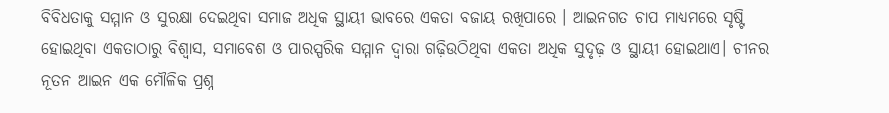ବିବିଧତାକୁ ସମ୍ମାନ ଓ ସୁରକ୍ଷା ଦେଇଥିବା ସମାଜ ଅଧିକ ସ୍ଥାୟୀ ଭାବରେ ଏକତା ବଜାୟ ରଖିପାରେ । ଆଇନଗତ ଚାପ ମାଧ୍ୟମରେ ସୃଷ୍ଟି ହୋଇଥିବା ଏକତାଠାରୁ ବିଶ୍ବାସ, ସମାବେଶ ଓ ପାରସ୍ପରିକ ସମ୍ମାନ ଦ୍ବାରା ଗଢ଼ିଉଠିଥିବା ଏକତା ଅଧିକ ସୁଦୃଢ଼ ଓ ସ୍ଥାୟୀ ହୋଇଥାଏ। ଚୀନର ନୂତନ ଆଇନ ଏକ ମୌଳିକ ପ୍ରଶ୍ନ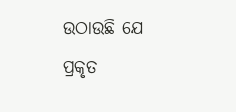ଉଠାଉଛି ଯେ ପ୍ରକୃତ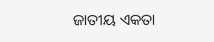ଜାତୀୟ ଏକତା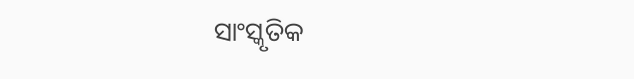ସାଂସ୍କୃତିକ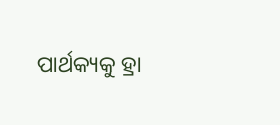ପାର୍ଥକ୍ୟକୁ ହ୍ରା